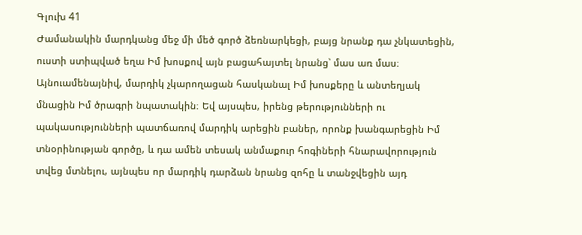Գլուխ 41
Ժամանակին մարդկանց մեջ մի մեծ գործ ձեռնարկեցի, բայց նրանք դա չնկատեցին, ուստի ստիպված եղա Իմ խոսքով այն բացահայտել նրանց՝ մաս առ մաս։ Այնուամենայնիվ, մարդիկ չկարողացան հասկանալ Իմ խոսքերը և անտեղյակ մնացին Իմ ծրագրի նպատակին։ Եվ այսպես, իրենց թերությունների ու պակասությունների պատճառով մարդիկ արեցին բաներ, որոնք խանգարեցին Իմ տնօրինության գործը, և դա ամեն տեսակ անմաքուր հոգիների հնարավորություն տվեց մտնելու, այնպես որ մարդիկ դարձան նրանց զոհը և տանջվեցին այդ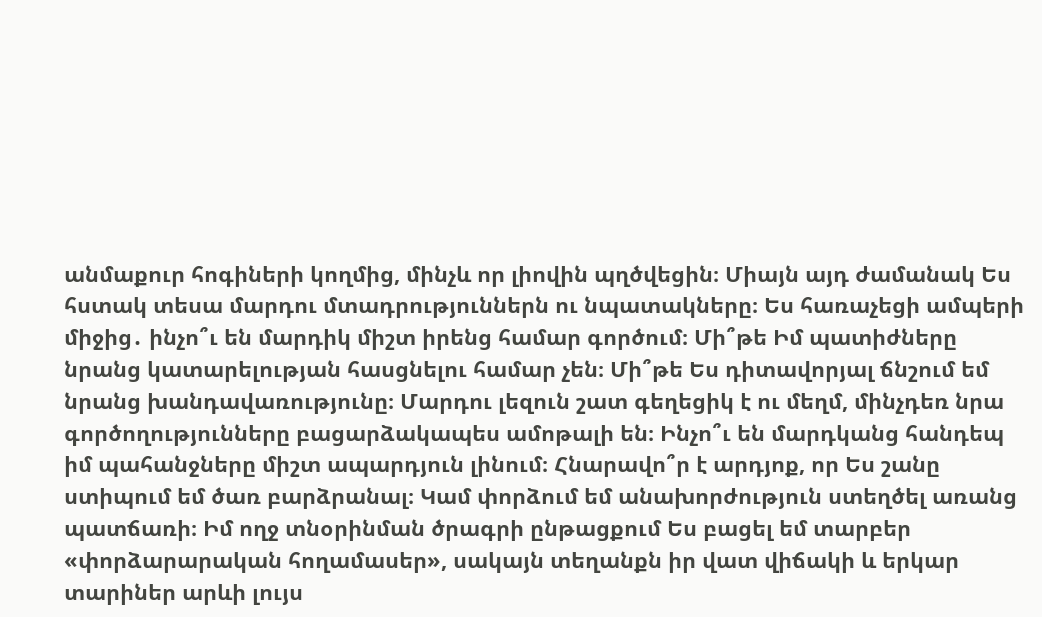անմաքուր հոգիների կողմից, մինչև որ լիովին պղծվեցին։ Միայն այդ ժամանակ Ես հստակ տեսա մարդու մտադրություններն ու նպատակները։ Ես հառաչեցի ամպերի միջից․ ինչո՞ւ են մարդիկ միշտ իրենց համար գործում։ Մի՞թե Իմ պատիժները նրանց կատարելության հասցնելու համար չեն։ Մի՞թե Ես դիտավորյալ ճնշում եմ նրանց խանդավառությունը։ Մարդու լեզուն շատ գեղեցիկ է ու մեղմ, մինչդեռ նրա գործողությունները բացարձակապես ամոթալի են։ Ինչո՞ւ են մարդկանց հանդեպ իմ պահանջները միշտ ապարդյուն լինում։ Հնարավո՞ր է արդյոք, որ Ես շանը ստիպում եմ ծառ բարձրանալ։ Կամ փորձում եմ անախորժություն ստեղծել առանց պատճառի։ Իմ ողջ տնօրինման ծրագրի ընթացքում Ես բացել եմ տարբեր «փորձարարական հողամասեր», սակայն տեղանքն իր վատ վիճակի և երկար տարիներ արևի լույս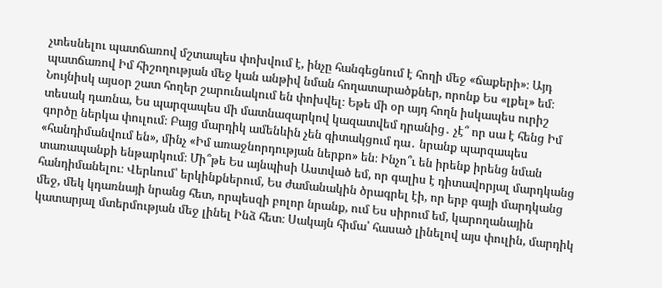չտեսնելու պատճառով մշտապես փոխվում է, ինչը հանգեցնում է հողի մեջ «ճաքերի»։ Այդ պատճառով Իմ հիշողության մեջ կան անթիվ նման հողատարածքներ, որոնք Ես «լքել» եմ։ Նույնիսկ այսօր շատ հողեր շարունակում են փոխվել։ Եթե մի օր այդ հողն իսկապես ուրիշ տեսակ դառնա, Ես պարզապես մի մատնազարկով կազատվեմ դրանից․ չէ՞ որ սա է հենց Իմ գործը ներկա փուլում։ Բայց մարդիկ ամենևին չեն գիտակցում դա․ նրանք պարզապես «հանդիմանվում են», մինչ «Իմ առաջնորդության ներքո» են։ Ինչո՞ւ են իրենք իրենց նման տառապանքի ենթարկում։ Մի՞թե Ես այնպիսի Աստված եմ, որ գալիս է դիտավորյալ մարդկանց հանդիմանելու։ Վերևում՝ երկինքներում, Ես ժամանակին ծրագրել էի, որ երբ գայի մարդկանց մեջ, մեկ կդառնայի նրանց հետ, որպեսզի բոլոր նրանք, ում Ես սիրում եմ, կարողանային կատարյալ մտերմության մեջ լինել Ինձ հետ։ Սակայն հիմա՝ հասած լինելով այս փուլին, մարդիկ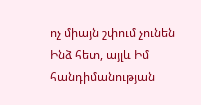ոչ միայն շփում չունեն Ինձ հետ, այլև Իմ հանդիմանության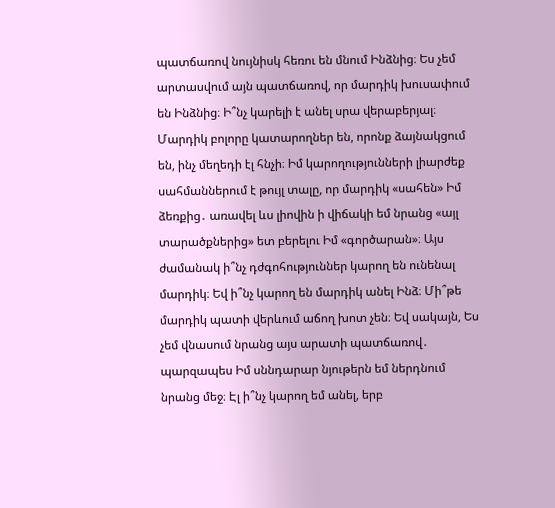պատճառով նույնիսկ հեռու են մնում Ինձնից։ Ես չեմ արտասվում այն պատճառով, որ մարդիկ խուսափում են Ինձնից։ Ի՞նչ կարելի է անել սրա վերաբերյալ։ Մարդիկ բոլորը կատարողներ են, որոնք ձայնակցում են, ինչ մեղեդի էլ հնչի։ Իմ կարողությունների լիարժեք սահմաններում է թույլ տալը, որ մարդիկ «սահեն» Իմ ձեռքից․ առավել ևս լիովին ի վիճակի եմ նրանց «այլ տարածքներից» ետ բերելու Իմ «գործարան»։ Այս ժամանակ ի՞նչ դժգոհություններ կարող են ունենալ մարդիկ։ Եվ ի՞նչ կարող են մարդիկ անել Ինձ։ Մի՞թե մարդիկ պատի վերևում աճող խոտ չեն։ Եվ սակայն, Ես չեմ վնասում նրանց այս արատի պատճառով․ պարզապես Իմ սննդարար նյութերն եմ ներդնում նրանց մեջ։ Էլ ի՞նչ կարող եմ անել, երբ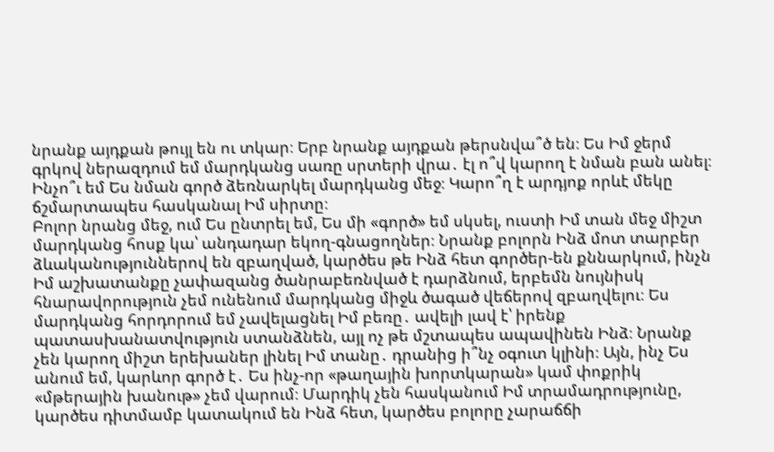նրանք այդքան թույլ են ու տկար։ Երբ նրանք այդքան թերսնվա՞ծ են։ Ես Իմ ջերմ գրկով ներազդում եմ մարդկանց սառը սրտերի վրա․ էլ ո՞վ կարող է նման բան անել։ Ինչո՞ւ եմ Ես նման գործ ձեռնարկել մարդկանց մեջ։ Կարո՞ղ է արդյոք որևէ մեկը ճշմարտապես հասկանալ Իմ սիրտը։
Բոլոր նրանց մեջ, ում Ես ընտրել եմ, Ես մի «գործ» եմ սկսել, ուստի Իմ տան մեջ միշտ մարդկանց հոսք կա՝ անդադար եկող-գնացողներ։ Նրանք բոլորն Ինձ մոտ տարբեր ձևականություններով են զբաղված, կարծես թե Ինձ հետ գործեր-են քննարկում, ինչն Իմ աշխատանքը չափազանց ծանրաբեռնված է դարձնում, երբեմն նույնիսկ հնարավորություն չեմ ունենում մարդկանց միջև ծագած վեճերով զբաղվելու։ Ես մարդկանց հորդորում եմ չավելացնել Իմ բեռը․ ավելի լավ է՝ իրենք պատասխանատվություն ստանձնեն, այլ ոչ թե մշտապես ապավինեն Ինձ։ Նրանք չեն կարող միշտ երեխաներ լինել Իմ տանը․ դրանից ի՞նչ օգուտ կլինի։ Այն, ինչ Ես անում եմ, կարևոր գործ է․ Ես ինչ-որ «թաղային խորտկարան» կամ փոքրիկ «մթերային խանութ» չեմ վարում։ Մարդիկ չեն հասկանում Իմ տրամադրությունը, կարծես դիտմամբ կատակում են Ինձ հետ, կարծես բոլորը չարաճճի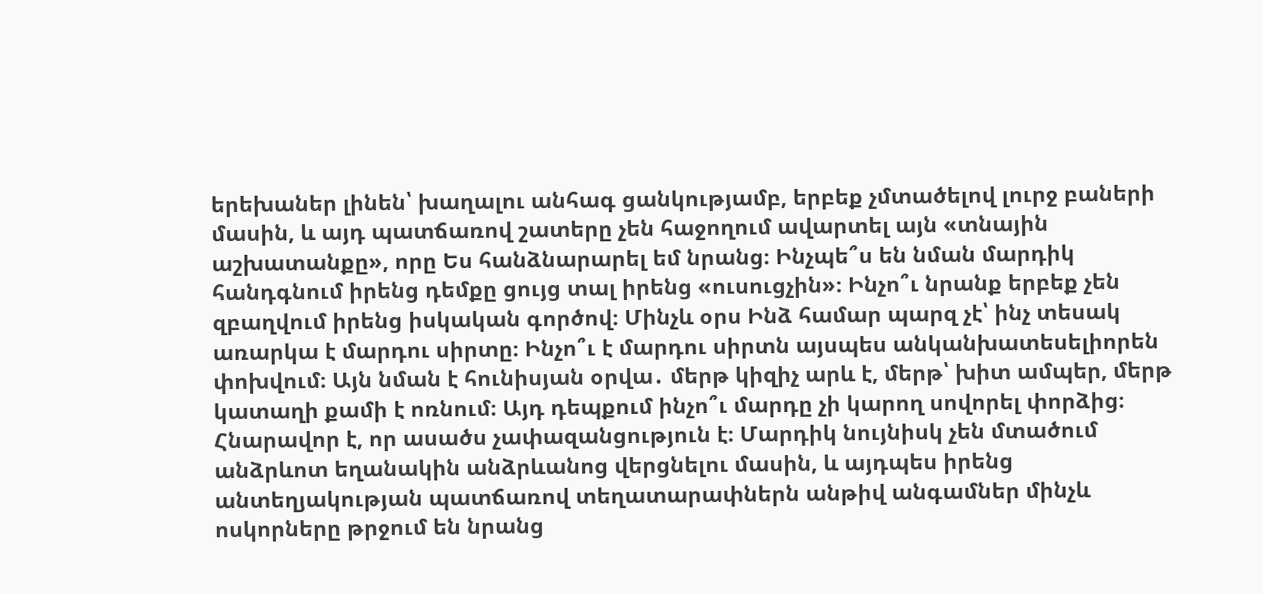երեխաներ լինեն՝ խաղալու անհագ ցանկությամբ, երբեք չմտածելով լուրջ բաների մասին, և այդ պատճառով շատերը չեն հաջողում ավարտել այն «տնային աշխատանքը», որը Ես հանձնարարել եմ նրանց։ Ինչպե՞ս են նման մարդիկ հանդգնում իրենց դեմքը ցույց տալ իրենց «ուսուցչին»։ Ինչո՞ւ նրանք երբեք չեն զբաղվում իրենց իսկական գործով։ Մինչև օրս Ինձ համար պարզ չէ՝ ինչ տեսակ առարկա է մարդու սիրտը։ Ինչո՞ւ է մարդու սիրտն այսպես անկանխատեսելիորեն փոխվում։ Այն նման է հունիսյան օրվա․ մերթ կիզիչ արև է, մերթ՝ խիտ ամպեր, մերթ կատաղի քամի է ոռնում։ Այդ դեպքում ինչո՞ւ մարդը չի կարող սովորել փորձից։ Հնարավոր է, որ ասածս չափազանցություն է։ Մարդիկ նույնիսկ չեն մտածում անձրևոտ եղանակին անձրևանոց վերցնելու մասին, և այդպես իրենց անտեղյակության պատճառով տեղատարափներն անթիվ անգամներ մինչև ոսկորները թրջում են նրանց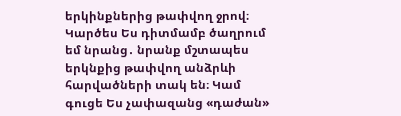երկինքներից թափվող ջրով։ Կարծես Ես դիտմամբ ծաղրում եմ նրանց․ նրանք մշտապես երկնքից թափվող անձրևի հարվածների տակ են։ Կամ գուցե Ես չափազանց «դաժան»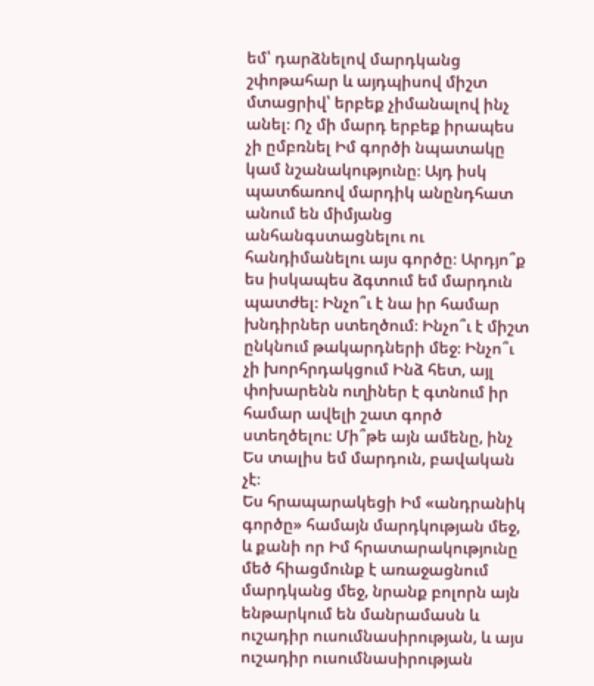եմ՝ դարձնելով մարդկանց շփոթահար և այդպիսով միշտ մտացրիվ՝ երբեք չիմանալով ինչ անել։ Ոչ մի մարդ երբեք իրապես չի ըմբռնել Իմ գործի նպատակը կամ նշանակությունը։ Այդ իսկ պատճառով մարդիկ անընդհատ անում են միմյանց անհանգստացնելու ու հանդիմանելու այս գործը։ Արդյո՞ք ես իսկապես ձգտում եմ մարդուն պատժել։ Ինչո՞ւ է նա իր համար խնդիրներ ստեղծում։ Ինչո՞ւ է միշտ ընկնում թակարդների մեջ։ Ինչո՞ւ չի խորհրդակցում Ինձ հետ, այլ փոխարենն ուղիներ է գտնում իր համար ավելի շատ գործ ստեղծելու։ Մի՞թե այն ամենը, ինչ Ես տալիս եմ մարդուն, բավական չէ։
Ես հրապարակեցի Իմ «անդրանիկ գործը» համայն մարդկության մեջ, և քանի որ Իմ հրատարակությունը մեծ հիացմունք է առաջացնում մարդկանց մեջ, նրանք բոլորն այն ենթարկում են մանրամասն և ուշադիր ուսումնասիրության, և այս ուշադիր ուսումնասիրության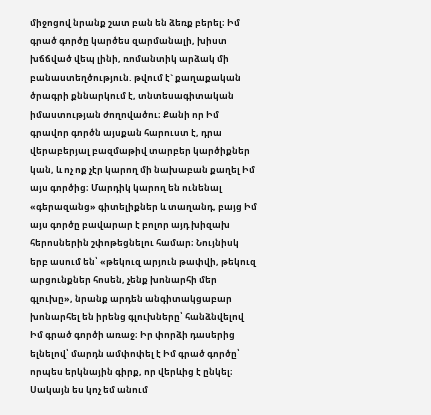միջոցով նրանք շատ բան են ձեռք բերել։ Իմ գրած գործը կարծես զարմանալի, խիստ խճճված վեպ լինի, ռոմանտիկ արձակ մի բանաստեղծություն. թվում է` քաղաքական ծրագրի քննարկում է, տնտեսագիտական իմաստության ժողովածու։ Քանի որ Իմ գրավոր գործն այսքան հարուստ է, դրա վերաբերյալ բազմաթիվ տարբեր կարծիքներ կան, և ոչ ոք չէր կարող մի նախաբան քաղել Իմ այս գործից։ Մարդիկ կարող են ունենալ «գերազանց» գիտելիքներ և տաղանդ, բայց Իմ այս գործը բավարար է բոլոր այդ խիզախ հերոսներին շփոթեցնելու համար։ Նույնիսկ երբ ասում են՝ «թեկուզ արյուն թափվի, թեկուզ արցունքներ հոսեն, չենք խոնարհի մեր գլուխը», նրանք արդեն անգիտակցաբար խոնարհել են իրենց գլուխները՝ հանձնվելով Իմ գրած գործի առաջ։ Իր փորձի դասերից ելնելով՝ մարդն ամփոփել է Իմ գրած գործը՝ որպես երկնային գիրք, որ վերևից է ընկել։ Սակայն ես կոչ եմ անում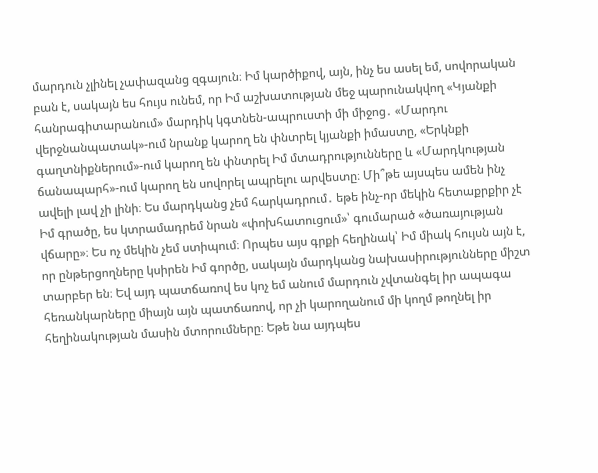մարդուն չլինել չափազանց զգայուն։ Իմ կարծիքով, այն, ինչ ես ասել եմ, սովորական բան է, սակայն ես հույս ունեմ, որ Իմ աշխատության մեջ պարունակվող «Կյանքի հանրագիտարանում» մարդիկ կգտնեն-ապրուստի մի միջոց․ «Մարդու վերջնանպատակ»-ում նրանք կարող են փնտրել կյանքի իմաստը, «Երկնքի գաղտնիքներում»-ում կարող են փնտրել Իմ մտադրությունները և «Մարդկության ճանապարհ»-ում կարող են սովորել ապրելու արվեստը։ Մի՞թե այսպես ամեն ինչ ավելի լավ չի լինի։ Ես մարդկանց չեմ հարկադրում․ եթե ինչ-որ մեկին հետաքրքիր չէ Իմ գրածը, ես կտրամադրեմ նրան «փոխհատուցում»՝ գումարած «ծառայության վճարը»։ Ես ոչ մեկին չեմ ստիպում։ Որպես այս գրքի հեղինակ՝ Իմ միակ հույսն այն է, որ ընթերցողները կսիրեն Իմ գործը, սակայն մարդկանց նախասիրությունները միշտ տարբեր են։ Եվ այդ պատճառով ես կոչ եմ անում մարդուն չվտանգել իր ապագա հեռանկարները միայն այն պատճառով, որ չի կարողանում մի կողմ թողնել իր հեղինակության մասին մտորումները։ Եթե նա այդպես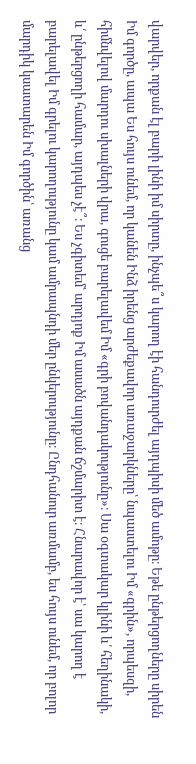վարվեր, որքան էլ բարի լինի իմ սիրտը, ինչպե՞ս կարող էի հանդուրժել այդպիսի մեծ ամոթը։ Եթե ընթերցողները սիրեն Իմ գործը, ապա Ես հույս ունեմ, որ կանեն Ինձ իրենց արժեքավոր առաջարկները՝ նպաստելու Իմ «գրին», որպեսզի, հիմնվելով մարդու սխալների վրա, գուցե բարելավեմ Իմ «գրի բովանդակությունը»։ Սա օգտակար կլինի և՛ հեղինակի, և՛ ընթերցողի համար, այդպես չէ՞։ Ես չգիտեմ՝ արդյոք Իմ ասածն այդքան ճշմարիտ է։ Հնարավոր է՝ սա կարող է բարելավել Իմ գրելու կարողությունը կամ ամրապնդի մեր ընկերությունը։ Ընդհանուր առմամբ, ես հույս ունեմ, որ բոլոր մարդիկ կսատարեն Իմ գործին՝ առանց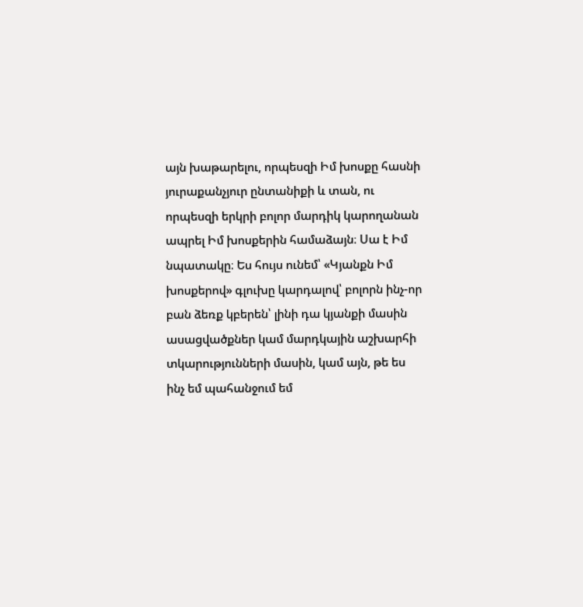այն խաթարելու, որպեսզի Իմ խոսքը հասնի յուրաքանչյուր ընտանիքի և տան, ու որպեսզի երկրի բոլոր մարդիկ կարողանան ապրել Իմ խոսքերին համաձայն։ Սա է Իմ նպատակը։ Ես հույս ունեմ՝ «Կյանքն Իմ խոսքերով» գլուխը կարդալով՝ բոլորն ինչ-որ բան ձեռք կբերեն՝ լինի դա կյանքի մասին ասացվածքներ կամ մարդկային աշխարհի տկարությունների մասին, կամ այն, թե ես ինչ եմ պահանջում եմ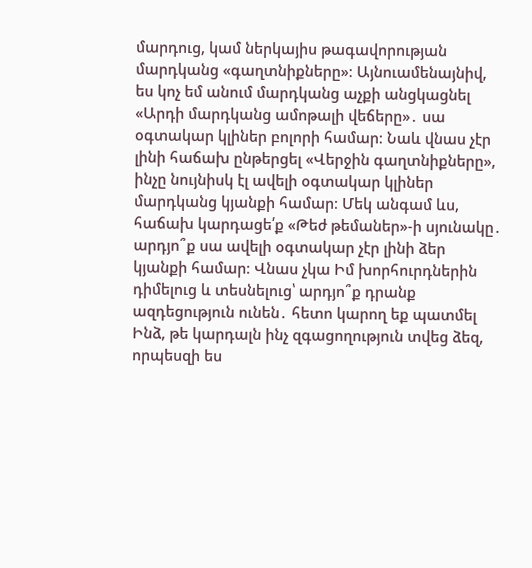մարդուց, կամ ներկայիս թագավորության մարդկանց «գաղտնիքները»։ Այնուամենայնիվ, ես կոչ եմ անում մարդկանց աչքի անցկացնել «Արդի մարդկանց ամոթալի վեճերը»․ սա օգտակար կլիներ բոլորի համար։ Նաև վնաս չէր լինի հաճախ ընթերցել «Վերջին գաղտնիքները», ինչը նույնիսկ էլ ավելի օգտակար կլիներ մարդկանց կյանքի համար։ Մեկ անգամ ևս, հաճախ կարդացե՛ք «Թեժ թեմաներ»-ի սյունակը․ արդյո՞ք սա ավելի օգտակար չէր լինի ձեր կյանքի համար։ Վնաս չկա Իմ խորհուրդներին դիմելուց և տեսնելուց՝ արդյո՞ք դրանք ազդեցություն ունեն․ հետո կարող եք պատմել Ինձ, թե կարդալն ինչ զգացողություն տվեց ձեզ, որպեսզի ես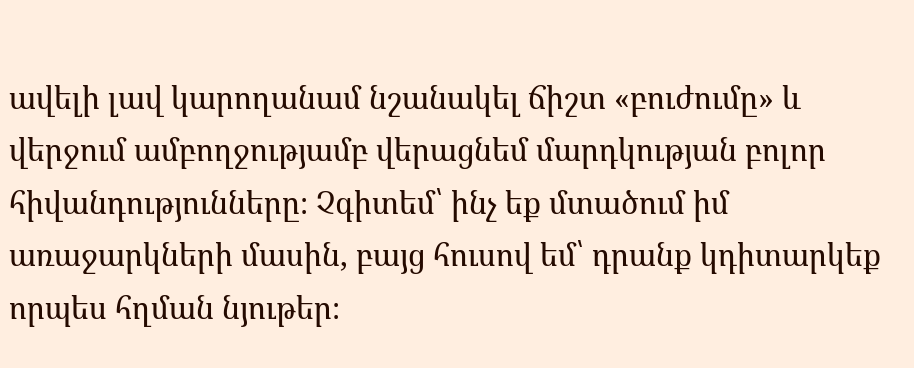ավելի լավ կարողանամ նշանակել ճիշտ «բուժումը» և վերջում ամբողջությամբ վերացնեմ մարդկության բոլոր հիվանդությունները։ Չգիտեմ՝ ինչ եք մտածում իմ առաջարկների մասին, բայց հուսով եմ՝ դրանք կդիտարկեք որպես հղման նյութեր։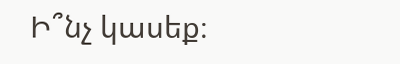Ի՞նչ կասեք։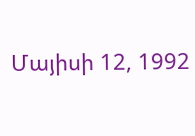Մայիսի 12, 1992